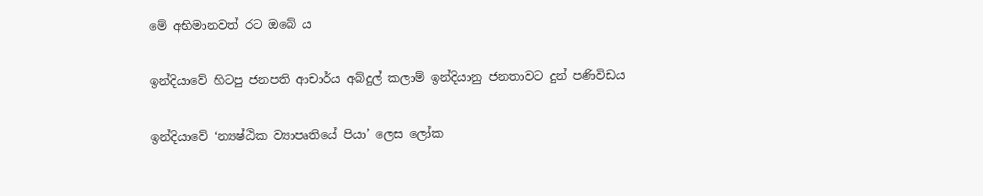මේ අභිමානවත් රට ඔබේ ය

ඉන්දියාවේ හිටපු ජනපති ආචාර්ය අබ්දුල් කලාම් ඉන්දියානු ජනතාවට දුන් පණිවිඩය

ඉන්දියාවේ ‘න්‍යෂ්ඨික ව්‍යාපෘතියේ පියා’ ලෙස ලෝක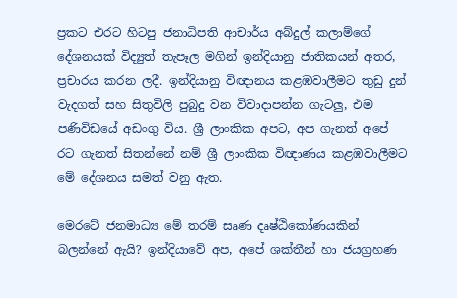ප්‍රකට එරට හිටපු ජනාධිපති ආචාර්ය අබ්දුල් කලාම්ගේ දේශනයක් විද්‍යුත් තැපෑල මගින් ඉන්දියානු ජාතිකයන් අතර, ප්‍රචාරය කරන ලදී. ඉන්දියානු විඥානය කළඹවාලීමට තුඩු දුන් වැදගත් සහ සිතුවිලි පුබුදු වන විවාදාපන්න ගැටලු, එම පණිවිඩයේ අඩංගු විය. ශ්‍රී ලාංකික අපට, අප ගැනත් අපේ රට ගැනත් සිතන්නේ නම් ශ්‍රී ලාංකික විඥාණය කළඹවාලීමට මේ දේශනය සමත් වනු ඇත.

මෙරටේ ජනමාධ්‍ය මේ තරම් සෘණ දෘෂ්ඨිකෝණයකින් බලන්නේ ඇයි? ඉන්දියාවේ අප, අපේ ශක්තීන් හා ජයග්‍රහණ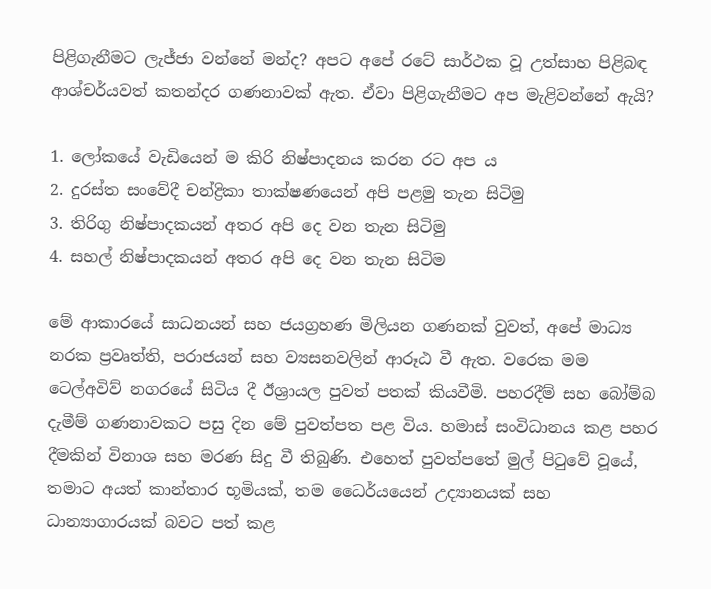පිළිගැනීමට ලැජ්ජා වන්නේ මන්ද? අපට අපේ රටේ සාර්ථක වූ උත්සාහ පිළිබඳ ආශ්චර්යවත් කතන්දර ගණනාවක් ඇත. ඒවා පිළිගැනීමට අප මැළිවන්නේ ඇයි?

1. ලෝකයේ වැඩියෙන් ම කිරි නිෂ්පාදනය කරන රට අප ය
2. දුරස්ත සංවේදී චන්ද්‍රිකා තාක්ෂණයෙන් අපි පළමු තැන සිටිමු
3. තිරිගු නිෂ්පාදකයන් අතර අපි දෙ වන තැන සිටිමු
4. සහල් නිෂ්පාදකයන් අතර අපි දෙ වන තැන සිටිම

මේ ආකාරයේ සාධනයන් සහ ජයග්‍රහණ මිලියන ගණනක් වුවත්, අපේ මාධ්‍ය නරක ප්‍රවෘත්ති, පරාජයන් සහ ව්‍යසනවලින් ආරූඨ වී ඇත. වරෙක මම ටෙල්අවිව් නගරයේ සිටිය දී ඊශ්‍රායල පුවත් පතක් කියවීමි. පහරදීම් සහ බෝම්බ දැමීම් ගණනාවකට පසු දින මේ පුවත්පත පළ විය. හමාස් සංවිධානය කළ පහර දීමකින් විනාශ සහ මරණ සිදු වී තිබුණි. එහෙත් පුවත්පතේ මුල් පිටුවේ වූයේ, තමාට අයත් කාන්තාර භූමියක්, තම ධෛර්යයෙන් උද්‍යානයක් සහ ධාන්‍යාගාරයක් බවට පත් කළ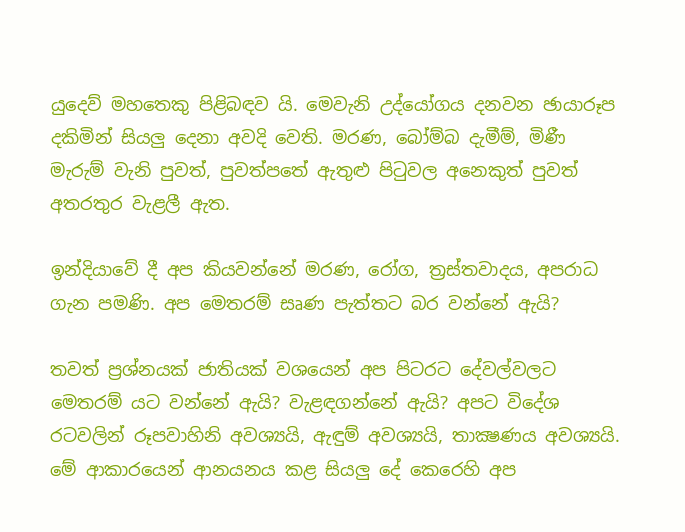යුදෙව් මහතෙකු පිළිබඳව යි. මෙවැනි උද්යෝගය දනවන ඡායාරූප දකිමින් සියලු දෙනා අවදි වෙති. මරණ, බෝම්බ දැමීම්, මිණී මැරුම් වැනි පුවත්, පුවත්පතේ ඇතුළු පිටුවල අනෙකුත් පුවත් අතරතුර වැළලී ඇත.

ඉන්දියාවේ දී අප කියවන්නේ මරණ, රෝග, ත්‍රස්තවාදය, අපරාධ ගැන පමණි. අප මෙතරම් සෘණ පැත්තට බර වන්නේ ඇයි?

තවත් ප්‍රශ්නයක් ජාතියක් වශයෙන් අප පිටරට දේවල්වලට මෙතරම් යට වන්නේ ඇයි? වැළඳගන්නේ ඇයි? අපට විදේශ රටවලින් රූපවාහිනි අවශ්‍යයි, ඇඳුම් අවශ්‍යයි, තාක්‍ෂණය අවශ්‍යයි. මේ ආකාරයෙන් ආනයනය කළ සියලු දේ කෙරෙහි අප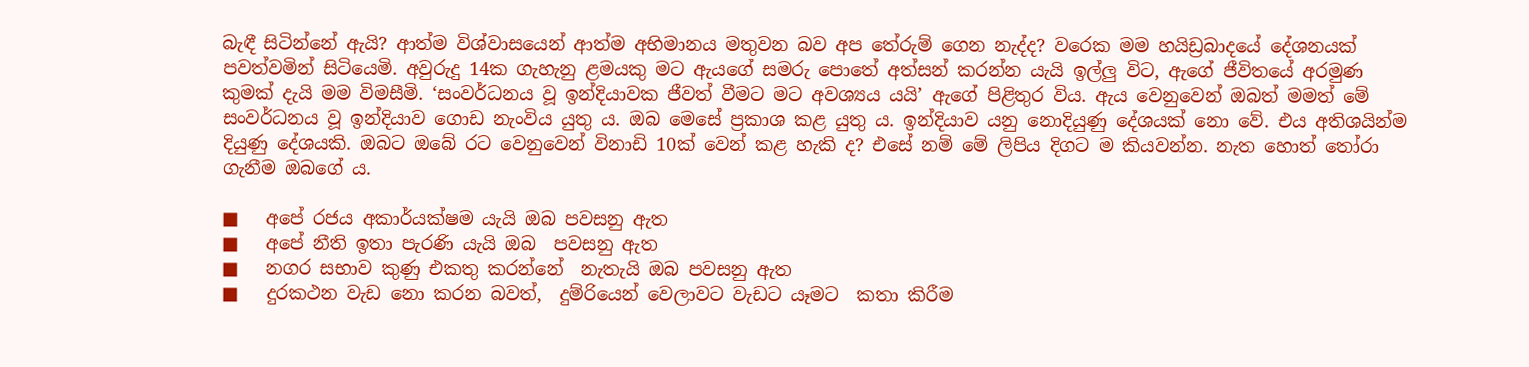බැඳී සිටින්නේ ඇයි? ආත්ම විශ්වාසයෙන් ආත්ම අභිමානය මතුවන බව අප තේරුම් ගෙන නැද්ද? වරෙක මම හයිඩ්‍රබාදයේ දේශනයක් පවත්වමින් සිටියෙමි. අවුරුදු 14ක ගැහැනු ළමයකු මට ඇයගේ සමරු පොතේ අත්සන් කරන්න යැයි ඉල්ලු විට, ඇගේ ජීවිතයේ අරමුණ කුමක් දැයි මම විමසීමි. ‘සංවර්ධනය වූ ඉන්දියාවක ජීවත් වීමට මට අවශ්‍යය යයි’ ඇගේ පිළිතුර විය. ඇය වෙනුවෙන් ඔබත් මමත් මේ සංවර්ධනය වූ ඉන්දියාව ගොඩ නැංවිය යුතු ය. ඔබ මෙසේ ප්‍රකාශ කළ යුතු ය. ඉන්දියාව යනු නොදියුණු දේශයක් නො වේ. එය අතිශයින්ම දියුණු දේශයකි. ඔබට ඔබේ රට වෙනුවෙන් විනාඩි 10ක් වෙන් කළ හැකි ද? එසේ නම් මේ ලිපිය දිගට ම කියවන්න. නැත හොත් තෝරා ගැනීම ඔබගේ ය.

■   අපේ රජය අකාර්යක්ෂම යැයි ඔබ පවසනු ඇත
■   අපේ නීති ඉතා පැරණි යැයි ඔබ  පවසනු ඇත
■   නගර සභාව කුණු එකතු කරන්නේ  නැතැයි ඔබ පවසනු ඇත
■   දුරකථන වැඩ නො කරන බවත්,  දුම්රියෙන් වෙලාවට වැඩට යෑමට  කතා කිරීම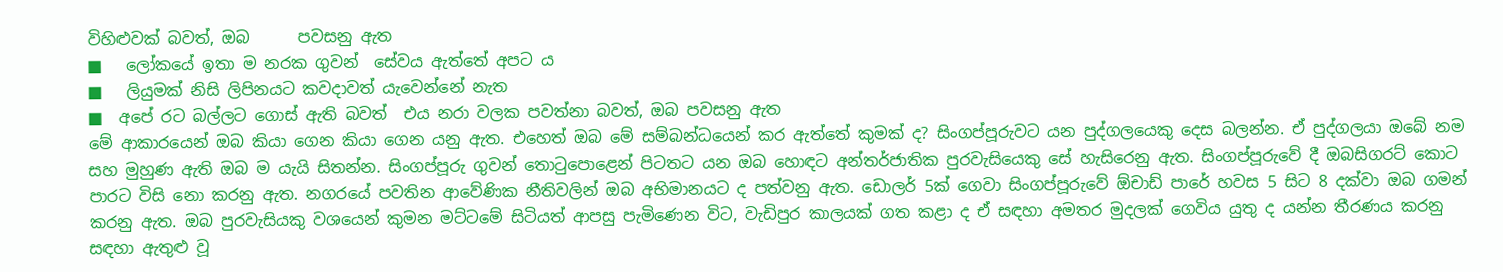විහිළුවක් බවත්, ඔබ      පවසනු ඇත
■   ලෝකයේ ඉතා ම නරක ගුවන්  සේවය ඇත්තේ අපට ය
■   ලියුමක් නිසි ලිපිනයට කවදාවත් යැවෙන්නේ නැත
■  අපේ රට බල්ලට ගොස් ඇති බවත්  එය නරා වලක පවත්නා බවත්, ඔබ පවසනු ඇත
මේ ආකාරයෙන් ඔබ කියා ගෙන කියා ගෙන යනු ඇත. එහෙත් ඔබ මේ සම්බන්ධයෙන් කර ඇත්තේ කුමක් ද? සිංගප්පූරුවට යන පුද්ගලයෙකු දෙස බලන්න. ඒ පුද්ගලයා ඔබේ නම සහ මුහුණ ඇති ඔබ ම යැයි සිතන්න. සිංගප්පූරු ගුවන් තොටුපොළෙන් පිටතට යන ඔබ හොඳට අන්තර්ජාතික පුරවැසියෙකු සේ හැසිරෙනු ඇත. සිංගප්පූරුවේ දී ඔබසිගරට් කොට පාරට විසි නො කරනු ඇත. නගරයේ පවතින ආවේණික නීතිවලින් ඔබ අභිමානයට ද පත්වනු ඇත. ඩොලර් 5ක් ගෙවා සිංගප්පූරුවේ ඕචාඩ් පාරේ හවස 5 සිට 8 දක්වා ඔබ ගමන් කරනු ඇත. ඔබ පුරවැසියකු වශයෙන් කුමන මට්ටමේ සිටියත් ආපසු පැමිණෙන විට, වැඩිපුර කාලයක් ගත කළා ද ඒ සඳහා අමතර මුදලක් ගෙවිය යුතු ද යන්න තීරණය කරනු සඳහා ඇතුළු වූ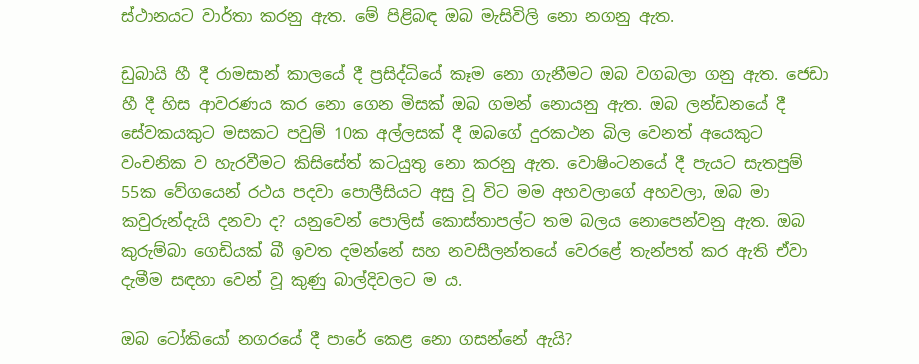ස්ථානයට වාර්තා කරනු ඇත. මේ පිළිබඳ ඔබ මැසිවිලි නො නගනු ඇත.

ඩුබායි හී දී රාමසාන් කාලයේ දී ප්‍රසිද්ධියේ කෑම නො ගැනීමට ඔබ වගබලා ගනු ඇත. ජෙඩා හී දී හිස ආවරණය කර නො ගෙන මිසක් ඔබ ගමන් නොයනු ඇත. ඔබ ලන්ඩනයේ දී සේවකයකුට මසකට පවුම් 10ක අල්ලසක් දී ඔබගේ දුරකථන බිල වෙනත් අයෙකුට වංචනික ව හැරවීමට කිසිසේත් කටයුතු නො කරනු ඇත. වොෂිංටනයේ දී පැයට සැතපුම් 55ක වේගයෙන් රථය පදවා පොලීසියට අසු වූ විට මම අහවලාගේ අහවලා, ඔබ මා කවුරුන්දැයි දනවා ද? යනුවෙන් පොලිස් කොස්තාපල්ට තම බලය නොපෙන්වනු ඇත. ඔබ කුරුම්බා ගෙඩියක් බී ඉවත දමන්නේ සහ නවසීලන්තයේ වෙරළේ තැන්පත් කර ඇති ඒවා දැමීම සඳහා වෙන් වූ කුණු බාල්දිවලට ම ය.

ඔබ ටෝකියෝ නගරයේ දී පාරේ කෙළ නො ගසන්නේ ඇයි?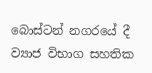බොස්ටන් නගරයේ දී ව්‍යාජ විභාග සහතික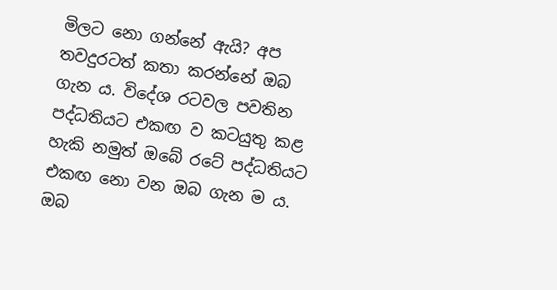මිලට නො ගන්නේ ඇයි? අප තවදුරටත් කතා කරන්නේ ඔබ ගැන ය. විදේශ රටවල පවතින පද්ධතියට එකඟ ව කටයුතු කළ හැකි නමුත් ඔබේ රටේ පද්ධතියට එකඟ නො වන ඔබ ගැන ම ය. ඔබ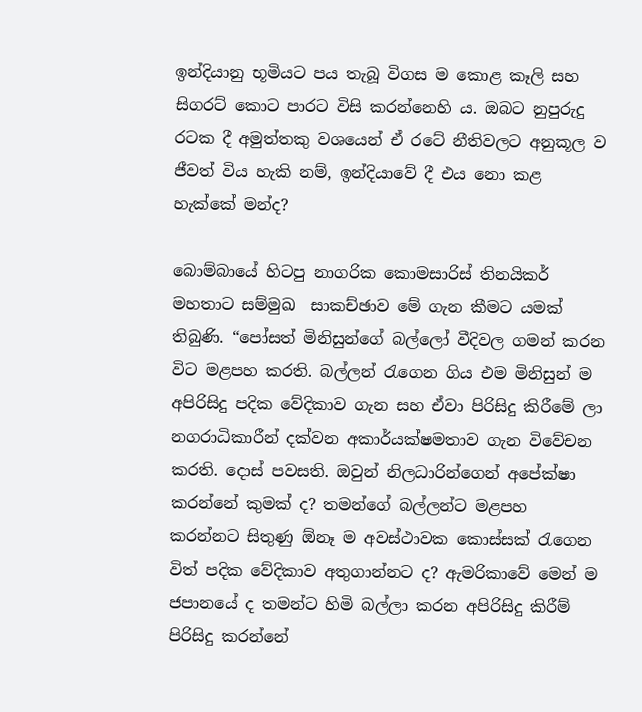ඉන්දියානු භූමියට පය තැබූ විගස ම කොළ කෑලි සහ සිගරට් කොට පාරට විසි කරන්නෙහි ය. ඔබට නුපුරුදු රටක දී අමුත්තකු වශයෙන් ඒ රටේ නීතිවලට අනුකූල ව ජීවත් විය හැකි නම්, ඉන්දියාවේ දී එය නො කළ හැක්කේ මන්ද?

බොම්බායේ හිටපු නාගරික කොමසාරිස් තිනයිකර්  මහතාට සම්මුඛ  සාකච්ඡාව මේ ගැන කීමට යමක් තිබුණි. “පෝසත් මිනිසුන්ගේ බල්ලෝ වීදිවල ගමන් කරන විට මළපහ කරති. බල්ලන් රැගෙන ගිය එම මිනිසුන් ම අපිරිසිදු පදික වේදිකාව ගැන සහ ඒවා පිරිසිදු කිරීමේ ලා නගරාධිකාරීන් දක්වන අකාර්යක්ෂමතාව ගැන විවේචන කරති. දොස් පවසති. ඔවුන් නිලධාරින්ගෙන් අපේක්ෂා කරන්නේ කුමක් ද? තමන්ගේ බල්ලන්ට මළපහ කරන්නට සිතුණු ඕනෑ ම අවස්ථාවක කොස්සක් රැගෙන විත් පදික වේදිකාව අතුගාන්නට ද? ඇමරිකාවේ මෙන් ම ජපානයේ ද තමන්ට හිමි බල්ලා කරන අපිරිසිදු කිරීම් පිරිසිදු කරන්නේ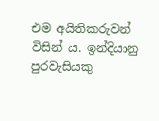එම අයිතිකරුවන් විසින් ය. ඉන්දියානු පුරවැසියකු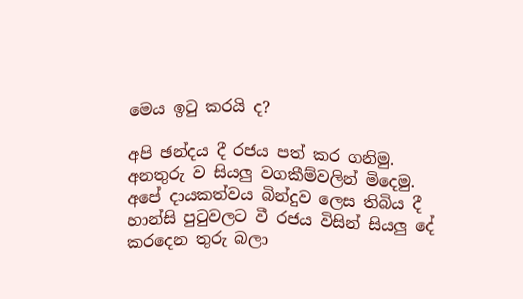මෙය ඉටු කරයි ද?

අපි ඡන්දය දී රජය පත් කර ගනිමු. අනතුරු ව සියලු වගකීම්වලින් මිදෙමු. අපේ දායකත්වය බින්දුව ලෙස තිබිය දී හාන්සි පුටුවලට වී රජය විසින් සියලු දේ කරදෙන තුරු බලා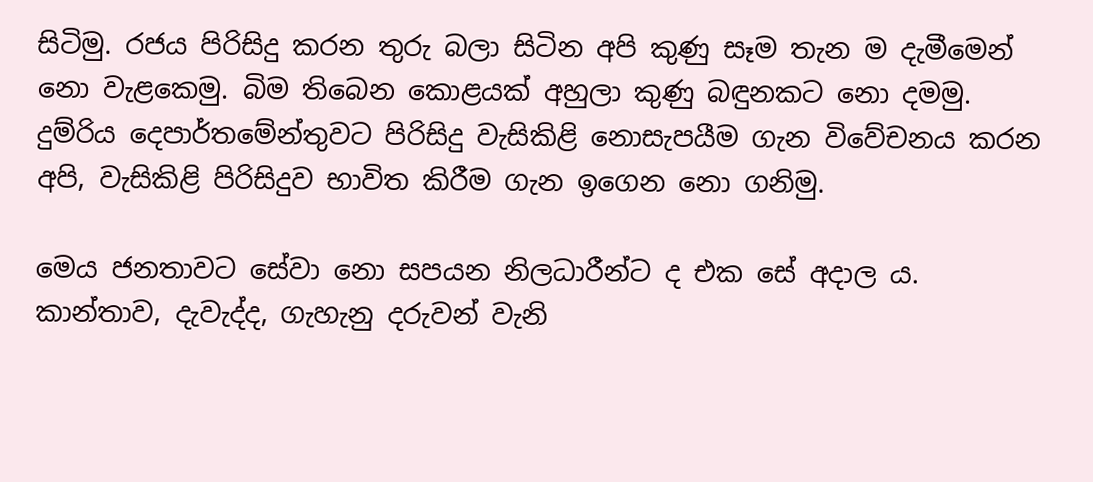සිටිමු. රජය පිරිසිදු කරන තුරු බලා සිටින අපි කුණු සෑම තැන ම දැමීමෙන් නො වැළකෙමු. බිම තිබෙන කොළයක් අහුලා කුණු බඳුනකට නො දමමු. දුම්රිය දෙපාර්තමේන්තුවට පිරිසිදු වැසිකිළි නොසැපයීම ගැන විවේචනය කරන අපි, වැසිකිළි පිරිසිදුව භාවිත කිරීම ගැන ඉගෙන නො ගනිමු.

මෙය ජනතාවට සේවා නො සපයන නිලධාරීන්ට ද එක සේ අදාල ය. කාන්තාව, දැවැද්ද, ගැහැනු දරුවන් වැනි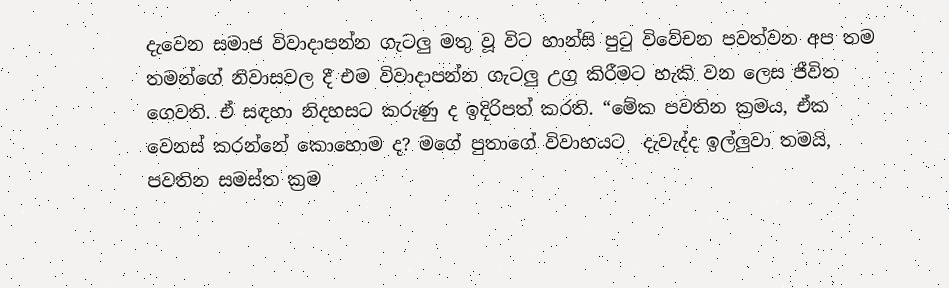දැවෙන සමාජ විවාදාපන්න ගැටලු මතු වූ විට හාන්සි පුටු විවේචන පවත්වන අප තම තමන්ගේ නිවාසවල දී එම විවාදාපන්න ගැටලු උග්‍ර කිරීමට හැකි වන ලෙස ජීවිත ගෙවති. ඒ සඳහා නිදහසට කරුණු ද ඉදිරිපත් කරති. “මේක පවතින ක්‍රමය, ඒක වෙනස් කරන්නේ කොහොම ද? මගේ පුතාගේ විවාහයට  දැවැද්ද ඉල්ලුවා තමයි, පවතින සමස්ත ක්‍රම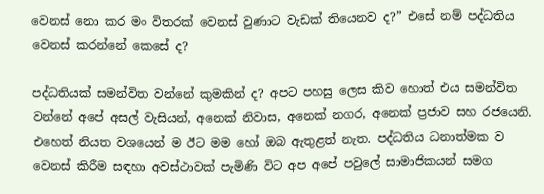වෙනස් නො කර මං විතරක් වෙනස් වුණාට වැඩක් තියෙනව ද?” එසේ නම් පද්ධතිය වෙනස් කරන්නේ කෙසේ ද?

පද්ධතියක් සමන්විත වන්නේ කුමකින් ද? අපට පහසු ලෙස කිව හොත් එය සමන්විත වන්නේ අපේ අසල් වැසියන්, අනෙක් නිවාස, අනෙක් නගර, අනෙක් ප්‍රජාව සහ රජයෙනි. එහෙත් නියත වශයෙන් ම ඊට මම හෝ ඔබ ඇතුළත් නැත. පද්ධතිය ධනාත්මක ව වෙනස් කිරීම සඳහා අවස්ථාවක් පැමිණි විට අප අපේ පවුලේ සාමාජිකයන් සමග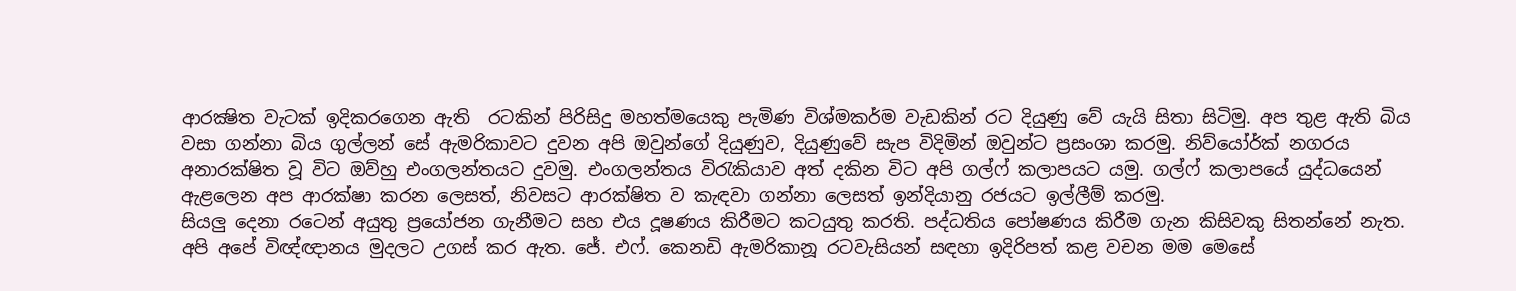ආරක්‍ෂිත වැටක් ඉදිකරගෙන ඇති  රටකින් පිරිසිදු මහත්මයෙකු පැමිණ විශ්මකර්ම වැඩකින් රට දියුණු වේ යැයි සිතා සිටිමු. අප තුළ ඇති බිය වසා ගන්නා බිය ගුල්ලන් සේ ඇමරිකාවට දුවන අපි ඔවුන්ගේ දියුණුව, දියුණුවේ සැප විදිමින් ඔවුන්ට ප්‍රසංශා කරමු. නිව්යෝර්ක් නගරය අනාරක්ෂිත වූ විට ඔව්හු එංගලන්තයට දුවමු. එංගලන්තය විරැකියාව අත් දකින විට අපි ගල්ෆ් කලාපයට යමු. ගල්ෆ් කලාපයේ යුද්ධයෙන් ඇළලෙන අප ආරක්ෂා කරන ලෙසත්, නිවසට ආරක්ෂිත ව කැඳවා ගන්නා ලෙසත් ඉන්දියානු රජයට ඉල්ලීම් කරමු.
සියලු දෙනා රටෙන් අයුතු ප්‍රයෝජන ගැනීමට සහ එය දූෂණය කිරීමට කටයුතු කරති. පද්ධතිය පෝෂණය කිරීම ගැන කිසිවකු සිතන්නේ නැත. අපි අපේ විඥ්ඥානය මුදලට උගස් කර ඇත. ජේ. එෆ්. කෙනඩි ඇමරිකානූ රටවැසියන් සඳහා ඉදිරිපත් කළ වචන මම මෙසේ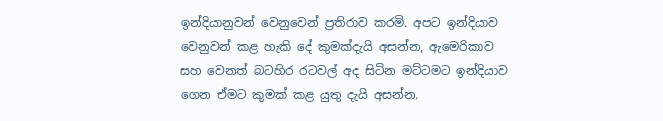ඉන්දියානුවන් වෙනුවෙන් ප්‍රතිරාව කරමි. අපට ඉන්දියාව වෙනුවන් කළ හැකි දේ කුමක්දැයි අසන්න, ඇමෙරිකාව සහ වෙනත් බටහිර රටවල් අද සිටින මට්ටමට ඉන්දියාව ගෙන ඒමට කුමක් කළ යුතු දැයි අසන්න.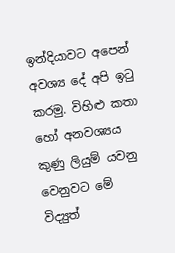ඉන්දියාවට අපෙන් අවශ්‍ය දේ අපි ඉටු කරමු. විහිළු කතා හෝ අනවශ්‍යය කුණු ලියුම් යවනු වෙනුවට මේ විද්‍යුත්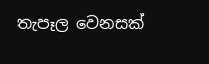තැපෑල වෙනසක්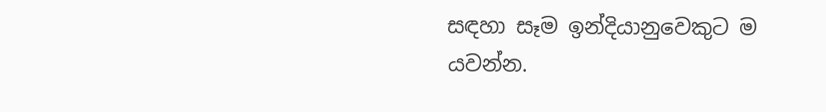සඳහා සෑම ඉන්දියානුවෙකුට ම යවන්න.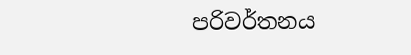පරිවර්තනය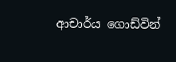ආචාර්ය ගොඩ්වින්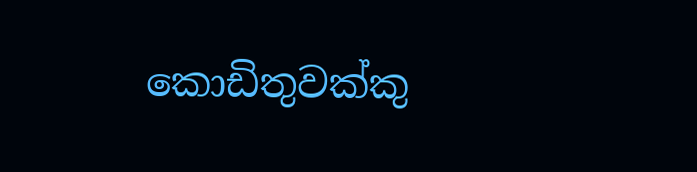කොඩිතුවක්කු